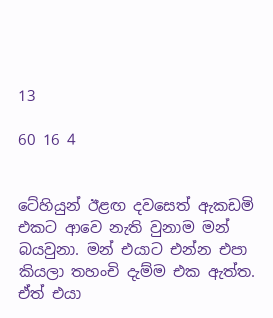13

60 16 4


ටේහියුන් ඊළඟ දවසෙත් ඇකඩමි එකට ආවෙ නැති වුනාම මන් බයවුනා. මන් එයාට එන්න එපා කියලා තහංචි දැම්ම එක ඇත්ත. ඒත් එයා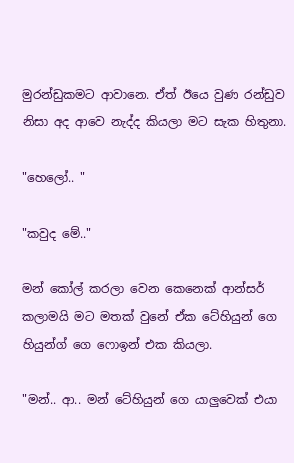මුරන්ඩුකමට ආවානෙ. ඒත් ඊයෙ වුණ රන්ඩුව නිසා අද ආවෙ නැද්ද කියලා මට සැක හිතුනා.

"හෙලෝ.. "

"කවුද මේ.."

මන් කෝල් කරලා වෙන කෙනෙක් ආන්සර් කලාමයි මට මතක් වුනේ ඒක ටේහියුන් ගෙ හියුන්ග් ගෙ ෆොඉන් එක කියලා.

"මන්.. ආ.. මන් ටේහියුන් ගෙ යාලුවෙක් එයා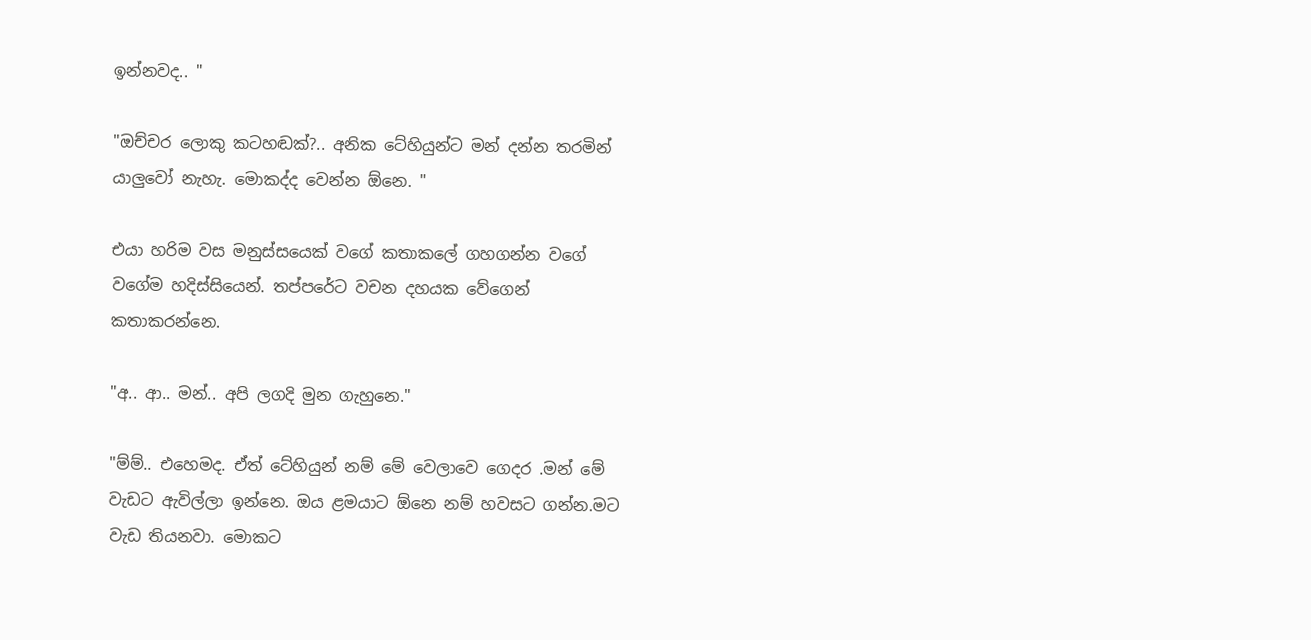ඉන්නවද.. "

"ඔච්චර ලොකු කටහඬක්?.. අනික ටේහියුන්ට මන් දන්න තරමින් යාලුවෝ නැහැ. මොකද්ද වෙන්න ඕනෙ. "

එයා හරිම වස මනුස්සයෙක් වගේ කතාකලේ ගහගන්න වගේ වගේම හදිස්සියෙන්. තප්පරේට වචන දහයක වේගෙන් කතාකරන්නෙ.

"අ.. ආ.. මන්.. අපි ලගදි මුන ගැහුනෙ."

"ම්ම්.. එහෙමද. ඒත් ටේහියුන් නම් මේ වෙලාවෙ ගෙදර .මන් මේ වැඩට ඇවිල්ලා ඉන්නෙ. ඔය ළමයාට ඕනෙ නම් හවසට ගන්න.මට වැඩ තියනවා. මොකට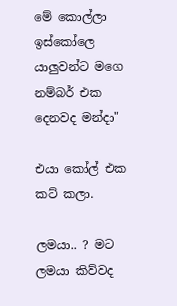මේ කොල්ලා ඉස්කෝලෙ යාලුවන්ට මගෙ නම්බර් එක දෙනවද මන්දා"

එයා කෝල් එක කට් කලා.

ලමයා.. ? මට ලමයා කිව්වද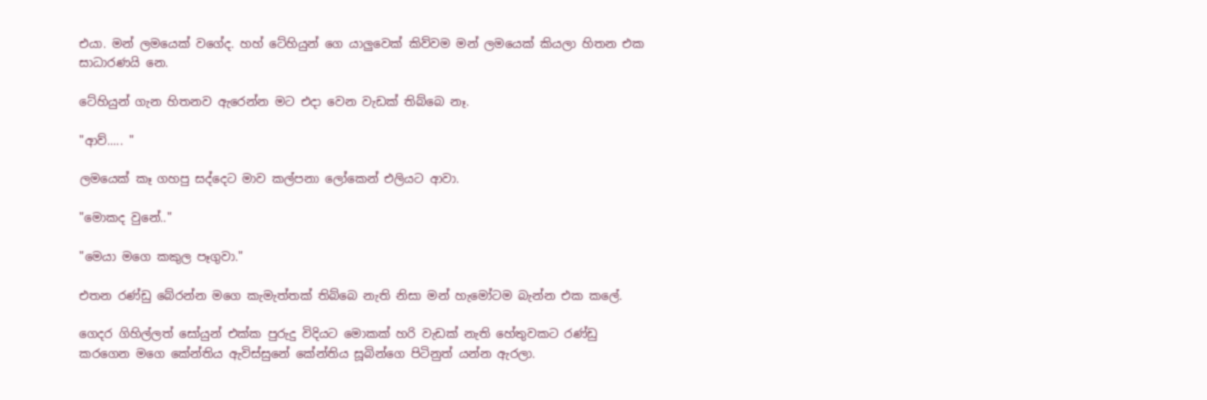එයා. මන් ලමයෙක් වගේද. හහ් ටේහියුන් ගෙ යාලුවෙක් කිව්වම මන් ලමයෙක් කියලා හිතන එක සාධාරණයි නෙ.

ටේහියුන් ගැන හිතනව ඇරෙන්න මට එදා වෙන වැඩක් තිබ්බෙ නෑ.

"ආව්..... "

ලමයෙක් කෑ ගහපු සද්දෙට මාව කල්පනා ලෝකෙන් එලියට ආවා.

"මොකද වුනේ.."

"මෙයා මගෙ කකුල පෑගුවා."

එතන රණ්ඩු බේරන්න මගෙ කැමැත්තක් තිබ්බෙ නැති නිසා මන් හැමෝටම බැන්න එක කලේ.

ගෙදර ගිහිල්ලත් සෝයුන් එක්ක පුරුදු විදියට මොකක් හරි වැඩක් නැති හේතුවකට රණ්ඩු කරගෙන මගෙ කේන්තිය ඇවිස්සුනේ කේන්තිය සූබින්ගෙ පිටිනුත් යන්න ඇරලා.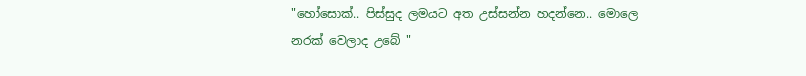"හෝසොක්.. පිස්සුද ලමයට අත උස්සන්න හදන්නෙ.. මොලෙ නරක් වෙලාද උබේ "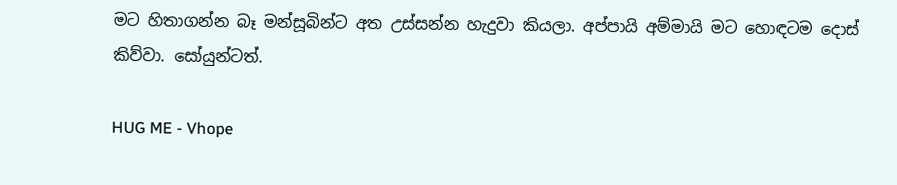මට හිතාගන්න බෑ මන්සූබින්ට අත උස්සන්න හැදුවා කියලා. අප්පායි අම්මායි මට හොඳටම දොස් කිව්වා. සෝයුන්ටත්.

HUG ME - Vhope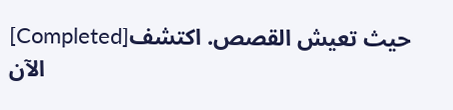[Completed]حيث تعيش القصص. اكتشف الآن